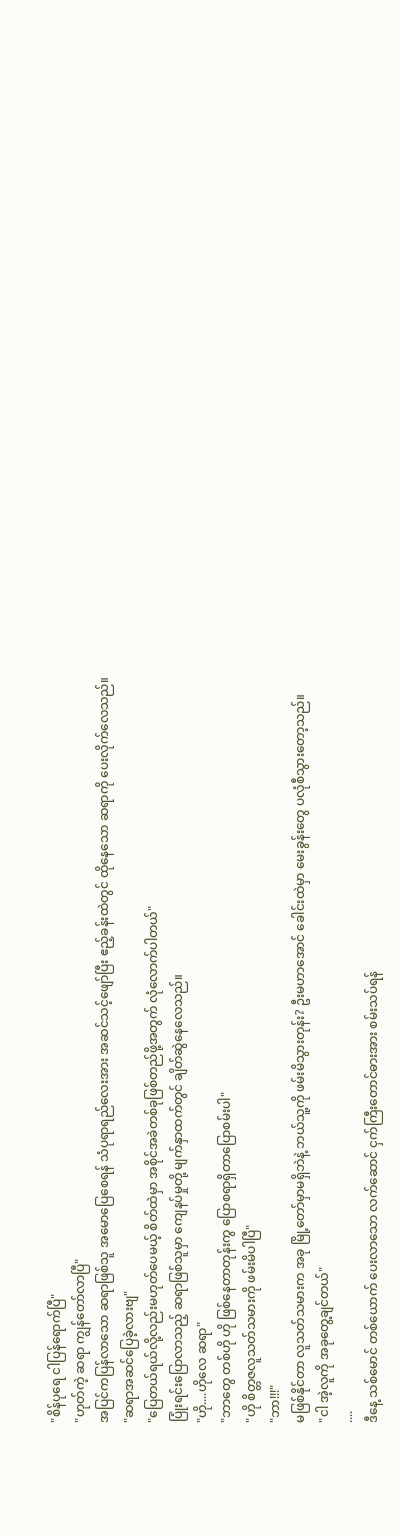"စိန်ပုရေ ငါပြန်ရောက်ပြီ"
"ဟုတ်ကဲ့ ဆရာ ကျွန်တော်လာပြီ"
အပြင်ကပြန်လာသော ဆရာဖြစ်သူ အမောပြေစေရန် သံပုရာရည်လေးအား အဆင်သင့်ဖျော်ပြီး ဧည့်ခန်းထဲတွင် ထိုနေသော ဆရာကို ပေးလိုက်လေသည်။
"ဆရာအဆင်ပြေခဲ့လားဗျ"
"ပြေတယ်ရယ်လို့လည်းမဟုတ်ပေမယ့် စိတ်ထဲမှာ အစိုင်အခဲတစ်ခုဖြစ်တည်ဖို့အတွက် လုံလောက်ပါတယ်"
ပြုံးရင်းပြောလာသည့် ဆရာဖြစ်သူမှာ ကျေနပ်မှုတို့ မျက်နှာထက်တွင် ချိတ်ဆွဲနေလေသည်။
"ဟို....ဟိုလေ ဆရာ"
"ဘာတွေ တစ်ဟို ဟို ဖြစ်နေတာတုန်းကွ ပြောစရာရှိတာပြောစမ်းပါ"
"ဟို စိတ္တဇလူသတ်သမားကို ဖမ်းမိပါပြီ"
"ဘာ!!!"
မဖြစ်နိုင်တာ လူသတ်သမားက အခု မြို့တော်မှာမရှိဘဲနဲ့ ဘယ်သူ့ကို ဖမ်းမိသွားတုန်း? ဦးမဟာအောင် ခေါင်းထဲမှာ မေးခွန်းတွေ ပလုံစီသွားတော့သည်။
"ငါ အဲ့လူကို အခုတွေ့ချင်တယ်"
....
ဒီနေ့ သစ်မောင် တစ်ယောက် ပေးလာသော လက်ဆောင် ငှက်ကြီးတောင်ဓားအား စမ်းသပ်ရန်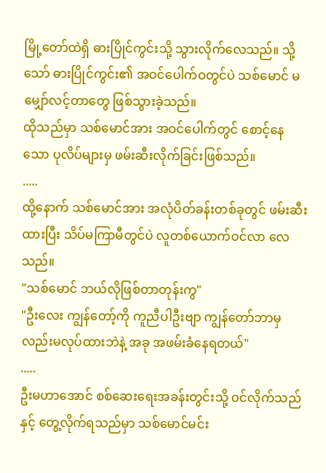မြို့တော်ထဲရှိ ဓားပြိုင်ကွင်းသို့ သွားလိုက်လေသည်။ သို့သော် ဓားပြိုင်ကွင်း၏ အဝင်ပေါက်ဝတွင်ပဲ သစ်မောင် မမျှော်လင့်တာတွေ ဖြစ်သွားခဲ့သည်။
ထိုသည်မှာ သစ်မောင်အား အဝင်ပေါက်တွင် စောင့်နေသော ပုလိပ်များမှ ဖမ်းဆီးလိုက်ခြင်းဖြစ်သည်။
.....
ထို့နောက် သစ်မောင်အား အလုံပိတ်ခန်းတစ်ခုတွင် ဖမ်းဆီးထားပြီး သိပ်မကြာမီတွင်ပဲ လူတစ်ယောက်ဝင်လာ လေသည်။
"သစ်မောင် ဘယ်လိုဖြစ်တာတုန်းကွ"
"ဦးလေး ကျွန်တော့်ကို ကူညီပါဦးဗျာ ကျွန်တော်ဘာမှလည်းမလုပ်ထားဘဲနဲ့ အခု အဖမ်းခံနေရတယ်"
.....
ဦးမဟာအောင် စစ်ဆေးရေးအခန်းတွင်းသို့ ဝင်လိုက်သည်နှင့် တွေ့လိုက်ရသည်မှာ သစ်မောင်မင်း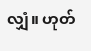လျှံ။ ဟုတ်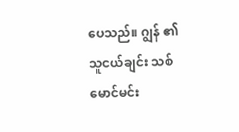ပေသည်။ ဂျွန် ၏ သူငယ်ချင်း သစ်မောင်မင်း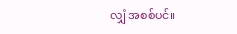လျှံ အစစ်ပင်။